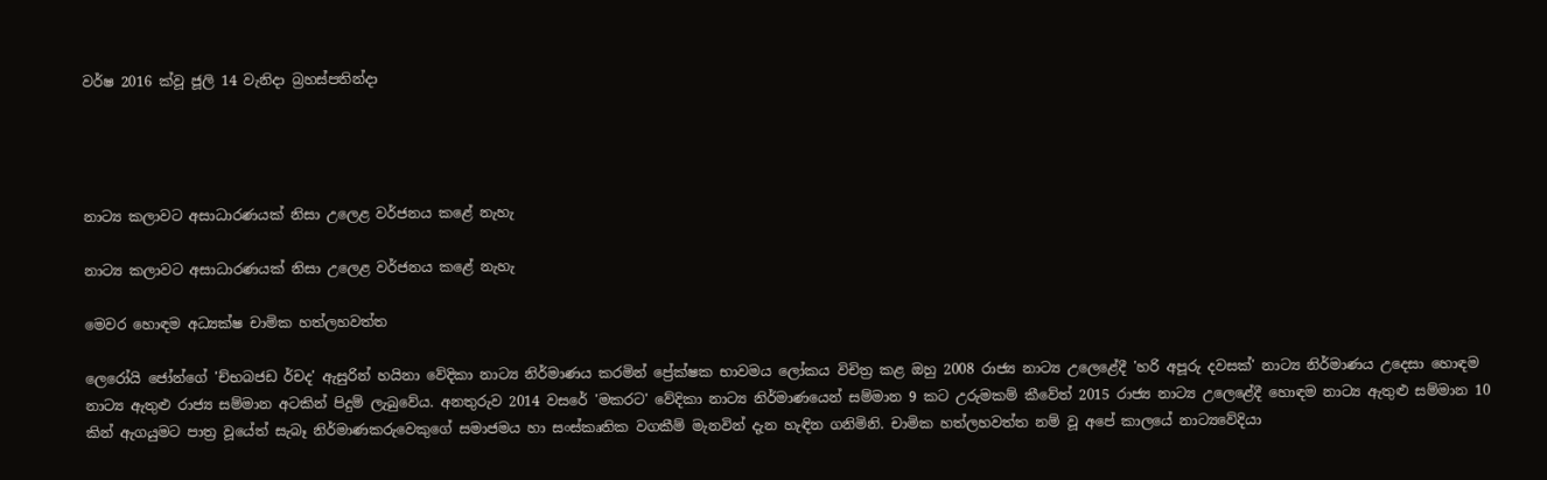වර්ෂ 2016 ක්වූ ජූලි 14 වැනිදා බ්‍රහස්පතින්දා




නාට්‍ය කලාවට අසාධාරණයක් නිසා උලෙළ වර්ජනය කළේ නැහැ

නාට්‍ය කලාවට අසාධාරණයක් නිසා උලෙළ වර්ජනය කළේ නැහැ

මෙවර හොඳම අධ්‍යක්ෂ චාමික හත්ලහවත්ත

ලෙරෝයි ජෝන්ගේ 'ච්භබජඩ ර්චද' ඇසුරින් හයිනා වේදිකා නාට්‍ය නිර්මාණය කරමින් ප්‍රේක්ෂක භාවමය ලෝකය විචිත්‍ර කළ ඔහු 2008 රාජ්‍ය නාට්‍ය උලෙළේදී 'හරි අපූරු දවසක්' නාට්‍ය නිර්මාණය උදෙසා හොඳම නාට්‍ය ඇතුළු රාජ්‍ය සම්මාන අටකින් පිදුම් ලැබුවේය. අනතුරුව 2014 වසරේ 'මකරට' වේදිකා නාට්‍ය නිර්මාණයෙන් සම්මාන 9 කට උරුමකම් කීවේත් 2015 රාජ්‍ය නාට්‍ය උලෙළේදී හොඳම නාට්‍ය ඇතුළු සම්මාන 10 කින් ඇගයුමට පාත්‍ර වූයේත් සැබෑ නිර්මාණකරුවෙකුගේ සමාජමය හා සංස්කෘතික වගකීම් මැනවින් දැන හැඳින ගනිමිනි. චාමික හත්ලහවත්ත නම් වූ අපේ කාලයේ නාට්‍යවේදියා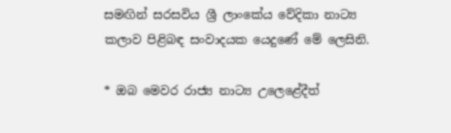සමඟින් සරසවිය ශ්‍රී ලාංකේය වේදිකා නාට්‍ය කලාව පිළිබඳ සංවාදයක යෙදුණේ මේ ලෙසිනි.

* ඔබ මෙවර රාජ්‍ය නාට්‍ය උලෙළේදීත්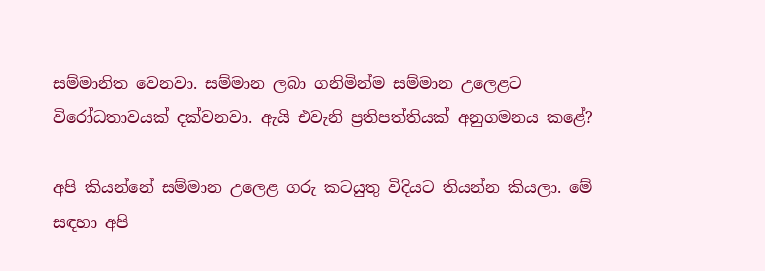සම්මානිත වෙනවා. සම්මාන ලබා ගනිමින්ම සම්මාන උලෙළට විරෝධතාවයක් දක්වනවා. ඇයි එවැනි ප්‍රතිපත්තියක් අනුගමනය කළේ?

අපි කියන්නේ සම්මාන උලෙළ ගරු කටයුතු විදියට තියන්න කියලා. මේ සඳහා අපි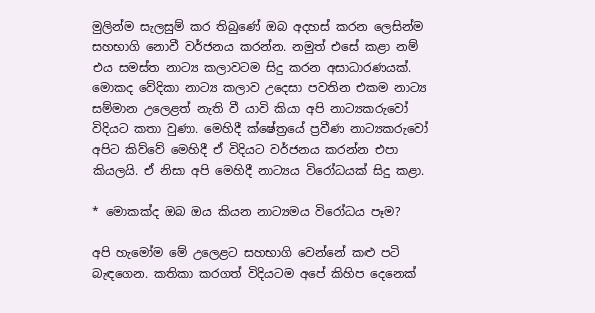මුලින්ම සැලසුම් කර තිබුණේ ඔබ අදහස් කරන ලෙසින්ම සහභාගි නොවී වර්ජනය කරන්න. නමුත් එසේ කළා නම් එය සමස්ත නාට්‍ය කලාවටම සිදු කරන අසාධාරණයක්. මොකද වේදිකා නාට්‍ය කලාව උදෙසා පවතින එකම නාට්‍ය සම්මාන උලෙළත් නැති වී යාවි කියා අපි නාට්‍යකරුවෝ විදියට කතා වුණා. මෙහිදී ක්ෂේත්‍රයේ ප්‍රවීණ නාට්‍යකරුවෝ අපිට කිව්වේ මෙහිදී ඒ විදියට වර්ජනය කරන්න එපා කියලයි. ඒ නිසා අපි මෙහිදී නාට්‍යය විරෝධයක් සිදු කළා.

* මොකක්ද ඔබ ඔය කියන නාට්‍යමය විරෝධය පෑම?

අපි හැමෝම මේ උලෙළට සහභාගි වෙන්නේ කළු පටි බැඳගෙන. කතිකා කරගත් විදියටම අපේ කිහිප දෙනෙක්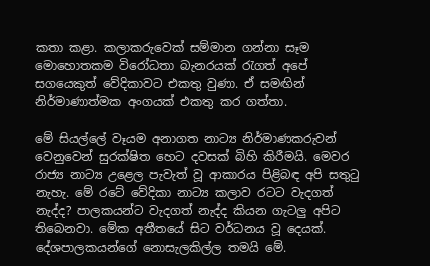කතා කළා. කලාකරුවෙක් සම්මාන ගන්නා සෑම මොහොතකම විරෝධතා බැනරයක් රැගත් අපේ සගයෙකුත් වේදිකාවට එකතු වුණා. ඒ සමඟින් නිර්මාණාත්මක අංගයක් එකතු කර ගත්තා.

මේ සියල්ලේ වෑයම අනාගත නාට්‍ය නිර්මාණකරුවන් වෙනුවෙන් සුරක්ෂිත හෙට දවසක් බිහි කිරීමයි. මෙවර රාජ්‍ය නාට්‍ය උළෙල පැවැත් වූ ආකාරය පිළිබඳ අපි සතුටු නැහැ. මේ රටේ වේදිකා නාට්‍ය කලාව රටට වැදගත් නැද්ද? පාලකයන්ට වැදගත් නැද්ද කියන ගැටලු අපිට තිබෙනවා. මේක අතීතයේ සිට වර්ධනය වූ දෙයක්. දේශපාලකයන්ගේ නොසැලකිල්ල තමයි මේ.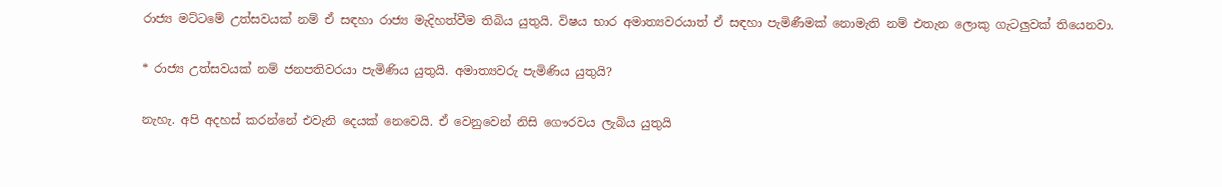රාජ්‍ය මට්ටමේ උත්සවයක් නම් ඒ සඳහා රාජ්‍ය මැදිහත්වීම තිබිය යුතුයි. විෂය භාර අමාත්‍යවරයාත් ඒ සඳහා පැමිණීමක් නොමැති නම් එතැන ලොකු ගැටලුවක් තියෙනවා.

* රාජ්‍ය උත්සවයක් නම් ජනපතිවරයා පැමිණිය යුතුයි. අමාත්‍යවරු පැමිණිය යුතුයි?

නැහැ. අපි අදහස් කරන්නේ එවැනි දෙයක් නෙවෙයි. ඒ වෙනුවෙන් නිසි ගෞරවය ලැබිය යුතුයි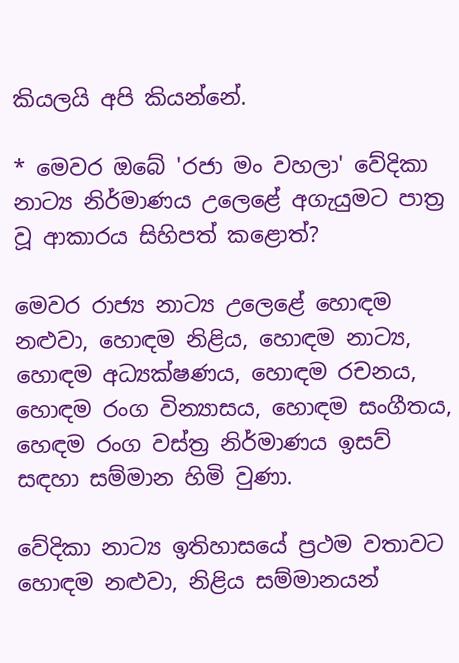කියලයි අපි කියන්නේ.

* මෙවර ඔබේ 'රජා මං වහලා' වේදිකා නාට්‍ය නිර්මාණය උලෙළේ අගැයුමට පාත්‍ර වූ ආකාරය සිහිපත් කළොත්?

මෙවර රාජ්‍ය නාට්‍ය උලෙළේ හොඳම නළුවා, හොඳම නිළිය, හොඳම නාට්‍ය, හොඳම අධ්‍යක්ෂණය, හොඳම රචනය, හොඳම රංග වින්‍යාසය, හොඳම සංගීතය, හෙඳම රංග වස්ත්‍ර නිර්මාණය ඉසව් සඳහා සම්මාන හිමි වුණා.

වේදිකා නාට්‍ය ඉතිහාසයේ ප්‍රථම වතාවට හොඳම නළුවා, නිළිය සම්මානයන්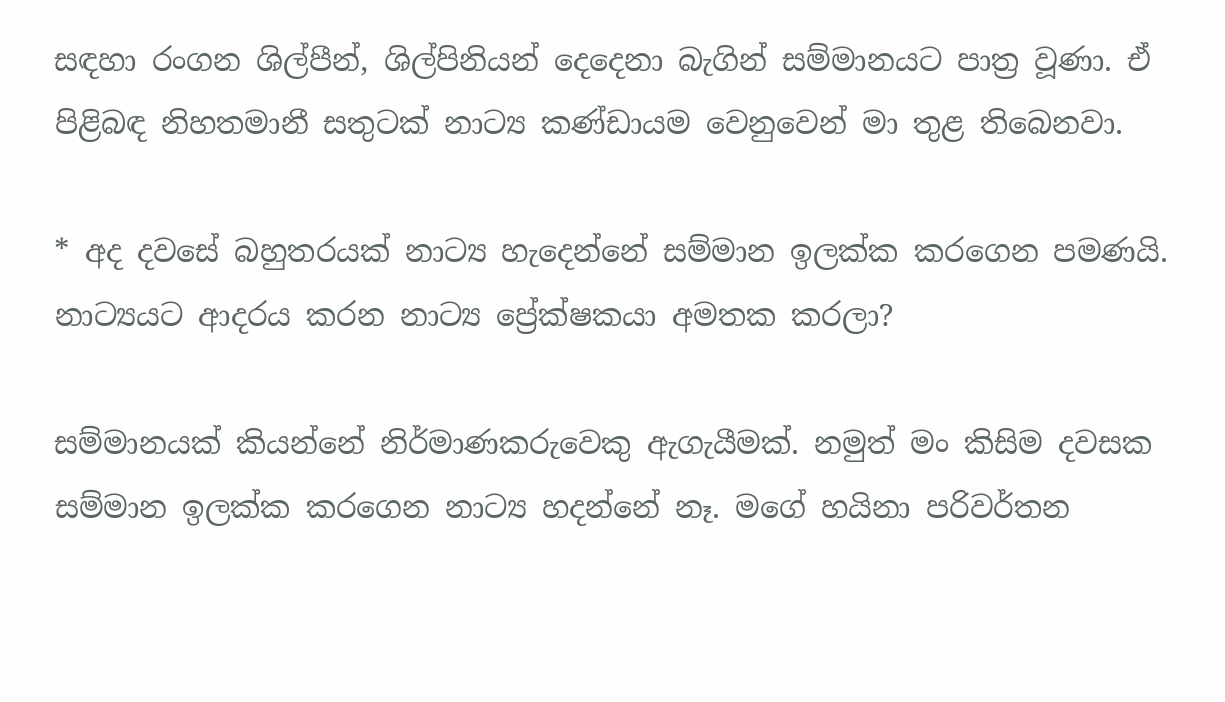සඳහා රංගන ශිල්පීන්, ශිල්පිනියන් දෙදෙනා බැගින් සම්මානයට පාත්‍ර වූණා. ඒ පිළිබඳ නිහතමානී සතුටක් නාට්‍ය කණ්ඩායම වෙනුවෙන් මා තුළ තිබෙනවා.

* අද දවසේ බහුතරයක් නාට්‍ය හැදෙන්නේ සම්මාන ඉලක්ක කරගෙන පමණයි. නාට්‍යයට ආදරය කරන නාට්‍ය ප්‍රේක්ෂකයා අමතක කරලා?

සම්මානයක් කියන්නේ නිර්මාණකරුවෙකු ඇගැයීමක්. නමුත් මං කිසිම දවසක සම්මාන ඉලක්ක කරගෙන නාට්‍ය හදන්නේ නෑ. මගේ හයිනා පරිවර්තන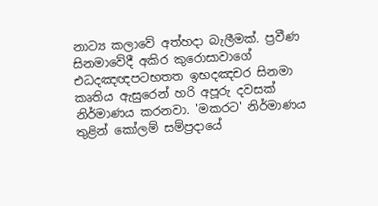නාට්‍ය කලාවේ අත්හදා බැලීමක්. ප්‍රවීණ සිනමාවේදී අකිර කුරොසාවාගේ එධදඤඥපටභතත ඉභදඤචර සිනමා කෘතිය ඇසුරෙන් හරි අපූරු දවසක් නිර්මාණය කරනවා. 'මකරට' නිර්මාණය තුළින් කෝලම් සම්ප්‍රදායේ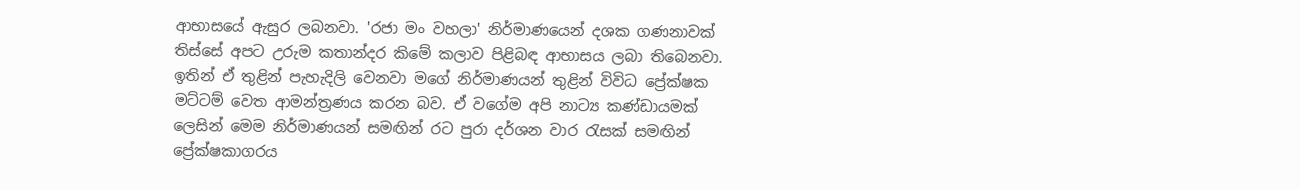ආභාසයේ ඇසුර ලබනවා. 'රජා මං වහලා' නිර්මාණයෙන් දශක ගණනාවක් තිස්සේ අපට උරුම කතාන්දර කිමේ කලාව පිළිබඳ ආභාසය ලබා තිබෙනවා. ඉතින් ඒ තුළින් පැහැදිලි වෙනවා මගේ නිර්මාණයන් තුළින් විවිධ ප්‍රේක්ෂක මට්ටම් වෙත ආමන්ත්‍රණය කරන බව. ඒ වගේම අපි නාට්‍ය කණ්ඩායමක් ලෙසින් මෙම නිර්මාණයන් සමඟින් රට පුරා දර්ශන වාර රැසක් සමඟින් ප්‍රේක්ෂකාගරය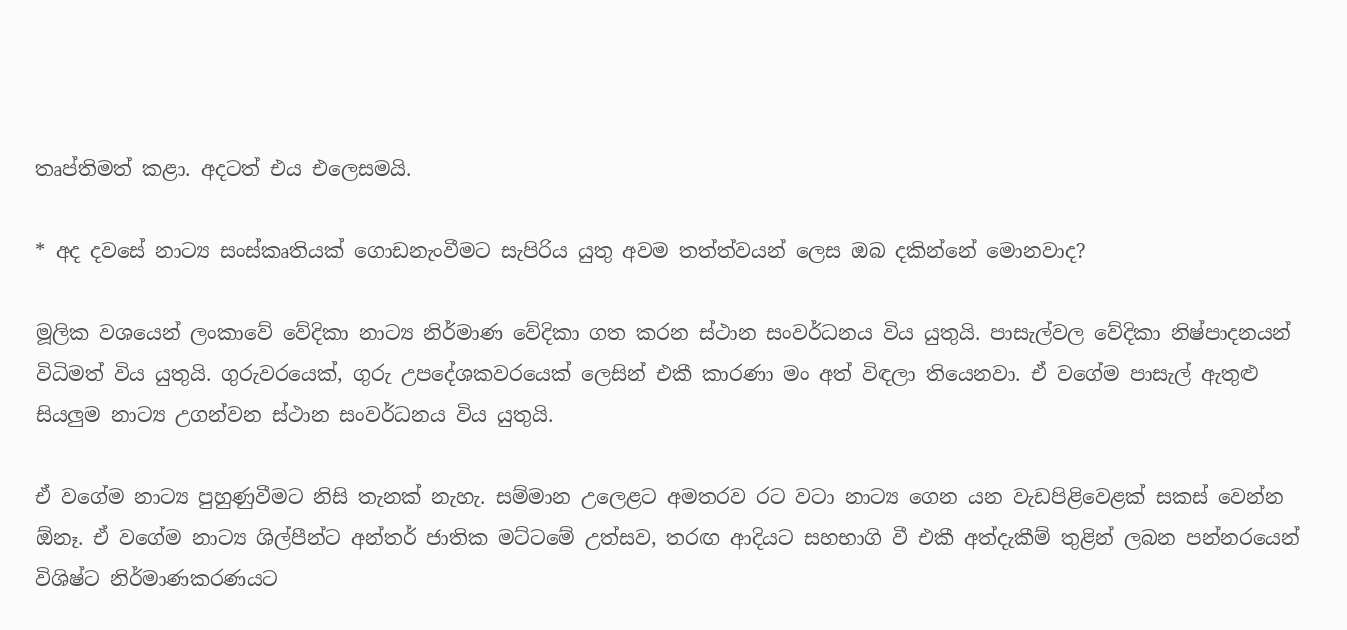තෘප්තිමත් කළා. අදටත් එය එලෙසමයි.

* අද දවසේ නාට්‍ය සංස්කෘතියක් ගොඩනැංවීමට සැපිරිය යුතු අවම තත්ත්වයන් ලෙස ඔබ දකින්නේ මොනවාද?

මූලික වශයෙන් ලංකාවේ වේදිකා නාට්‍ය නිර්මාණ වේදිකා ගත කරන ස්ථාන සංවර්ධනය විය යුතුයි. පාසැල්වල වේදිකා නිෂ්පාදනයන් විධිමත් විය යුතුයි. ගුරුවරයෙක්, ගුරු උපදේශකවරයෙක් ලෙසින් එකී කාරණා මං අත් විඳලා තියෙනවා. ඒ වගේම පාසැල් ඇතුළු සියලුම නාට්‍ය උගන්වන ස්ථාන සංවර්ධනය විය යුතුයි.

ඒ වගේම නාට්‍ය පුහුණුවීමට නිසි තැනක් නැහැ. සම්මාන උලෙළට අමතරව රට වටා නාට්‍ය ගෙන යන වැඩපිළිවෙළක් සකස් වෙන්න ඕනෑ. ඒ වගේම නාට්‍ය ශිල්පීන්ට අන්තර් ජාතික මට්ටමේ උත්සව, තරඟ ආදියට සහභාගි වී එකී අත්දැකීම් තුළින් ලබන පන්නරයෙන් විශිෂ්ට නිර්මාණකරණයට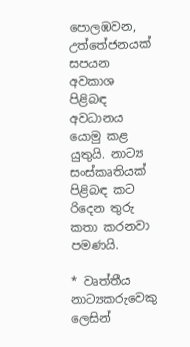පොලඹවන, උත්තේජනයක් සපයන අවකාශ පිළිබඳ අවධානය යොමු කළ යුතුයි. නාට්‍ය සංස්කෘතියක් පිළිබඳ කට රිදෙන තුරු කතා කරනවා පමණයි.

* වෘත්තීය නාට්‍යකරුවෙකු ලෙසින්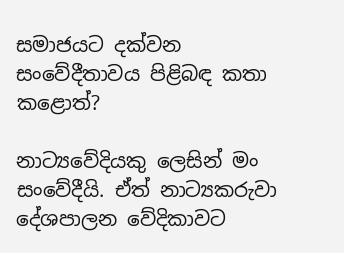සමාජයට දක්වන සංවේදීතාවය පිළිබඳ කතා කළොත්?

නාට්‍යවේදියකු ලෙසින් මං සංවේදීයි. ඒත් නාට්‍යකරුවා දේශපාලන වේදිකාවට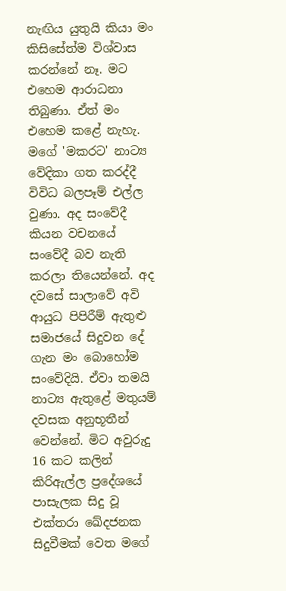නැඟිය යුතුයි කියා මං කිසිසේත්ම විශ්වාස කරන්නේ නෑ. මට එහෙම ආරාධනා තිබුණා. ඒත් මං එහෙම කළේ නැහැ. මගේ 'මකරට' නාට්‍ය වේදිකා ගත කරද්දී විවිධ බලපෑම් එල්ල වුණා. අද සංවේදී කියන වචනයේ සංවේදී බව නැති කරලා තියෙන්නේ. අද දවසේ සාලාවේ අවි ආයුධ පිපිරීම් ඇතුළු සමාජයේ සිදුවන දේ ගැන මං බොහෝම සංවේදියි. ඒවා තමයි නාට්‍ය ඇතුළේ මතුයම් දවසක අනුභූතීන් වෙන්නේ. මිට අවුරුදු 16 කට කලින් කිරිඇල්ල ප්‍රදේශයේ පාසැලක සිදු වූ එක්තරා ඛේදජනක සිදුවීමක් වෙත මගේ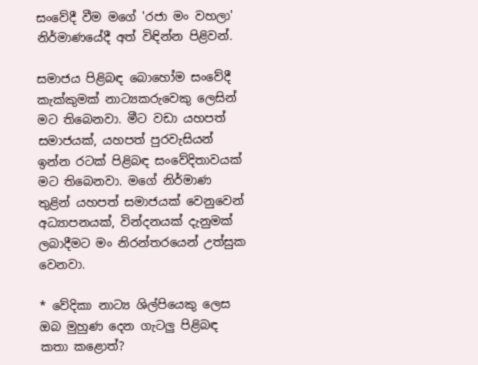සංවේදී වීම මගේ 'රජා මං වහලා' නිර්මාණයේදී අත් විඳින්න පිළිවන්.

සමාජය පිළිබඳ බොහෝම සංවේදී කැක්කුමක් නාට්‍යකරුවෙකු ලෙසින් මට තිබෙනවා. මීට වඩා යහපත් සමාජයක්, යහපත් පුරවැසියන් ඉන්න රටක් පිළිබඳ සංවේදිතාවයක් මට තිබෙනවා. මගේ නිර්මාණ තුළින් යහපත් සමාජයක් වෙනුවෙන් අධ්‍යාපනයක්, වින්දනයක් දැනුමක් ලබාදීමට මං නිරන්තරයෙන් උත්සුක වෙනවා.

* වේදිකා නාට්‍ය ශිල්පියෙකු ලෙස ඔබ මුහුණ දෙන ගැටලු පිළිබඳ කතා කළොත්?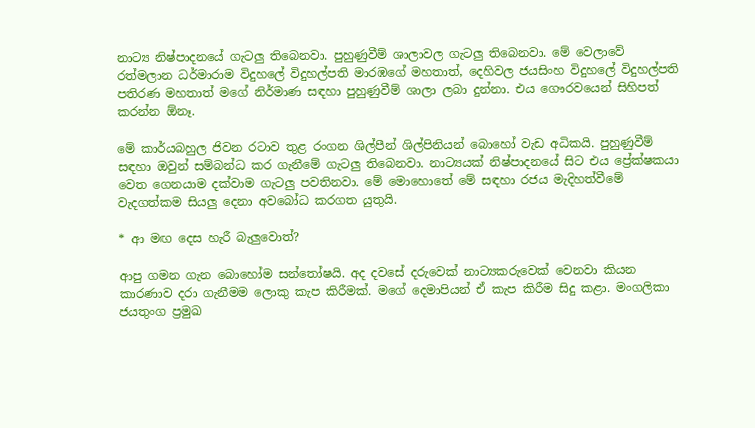නාට්‍ය නිෂ්පාදනයේ ගැටලු තිබෙනවා. පුහුණුවීම් ශාලාවල ගැටලු තිබෙනවා. මේ වෙලාවේ රත්මලාන ධර්මාරාම විදුහලේ විදුහල්පති මාරඹගේ මහතාත්, දෙහිවල ජයසිංහ විදුහලේ විදුහල්පති පතිරණ මහතාත් මගේ නිර්මාණ සඳහා පුහුණුවීම් ශාලා ලබා දුන්නා. එය ගෞරවයෙන් සිහිපත් කරන්න ඕනෑ.

මේ කාර්යබහුල ජිවන රටාව තුළ රංගන ශිල්පීන් ශිල්පිනියන් බොහෝ වැඩ අධිකයි. පුහුණුවීම් සඳහා ඔවුන් සම්බන්ධ කර ගැනීමේ ගැටලු තිබෙනවා. නාට්‍යයක් නිෂ්පාදනයේ සිට එය ප්‍රේක්ෂකයා වෙත ගෙනයාම දක්වාම ගැටලු පවතිනවා. මේ මොහොතේ මේ සඳහා රජය මැදිහත්වීමේ වැදගත්කම සියලු දෙනා අවබෝධ කරගත යුතුයි.

* ආ මඟ දෙස හැරී බැලුවොත්?

ආපු ගමන ගැන බොහෝම සන්තෝෂයි. අද දවසේ දරුවෙක් නාට්‍යකරුවෙක් වෙනවා කියන කාරණාව දරා ගැනීමම ලොකු කැප කිරීමක්. මගේ දෙමාපියන් ඒ කැප කිරීම සිදු කළා. මංගලිකා ජයතුංග ප්‍රමුඛ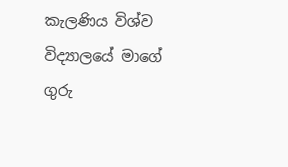කැලණිය විශ්ව විද්‍යාලයේ මාගේ ගුරු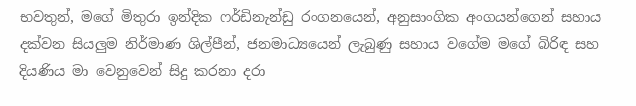භවතුන්, මගේ මිතුරා ඉන්දික ෆර්ඩිනැන්ඩු රංගනයෙන්, අනුසාංගික අංගයන්ගෙන් සහාය දක්වන සියලුම නිර්මාණ ශිල්පීන්, ජනමාධ්‍යයෙන් ලැබුණු සහාය වගේම මගේ බිරිඳ සහ දියණිය මා වෙනුවෙන් සිදු කරනා දරා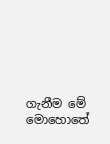ගැනීම මේ මොහොතේ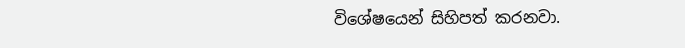විශේෂයෙන් සිහිපත් කරනවා.